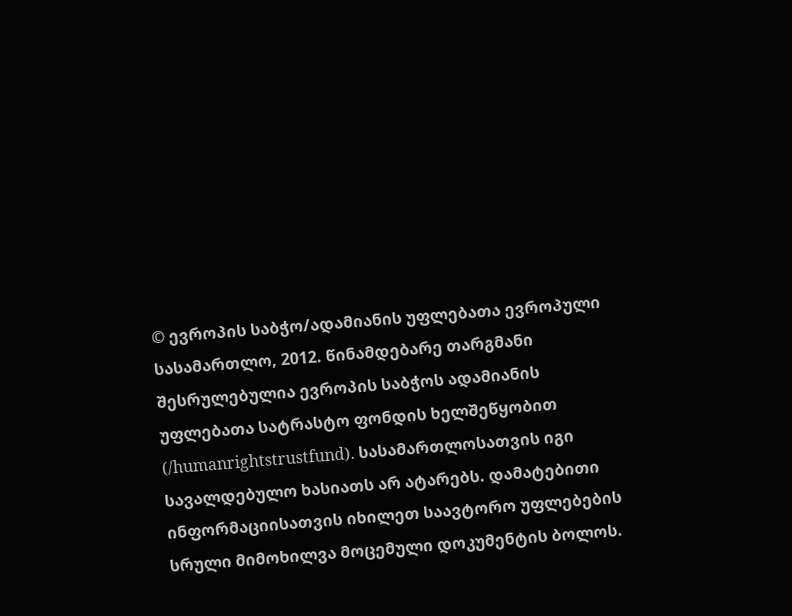© ევროპის საბჭო/ადამიანის უფლებათა ევროპული სასამართლო, 2012. წინამდებარე თარგმანი შესრულებულია ევროპის საბჭოს ადამიანის უფლებათა სატრასტო ფონდის ხელშეწყობით (/humanrightstrustfund). სასამართლოსათვის იგი სავალდებულო ხასიათს არ ატარებს. დამატებითი ინფორმაციისათვის იხილეთ საავტორო უფლებების სრული მიმოხილვა მოცემული დოკუმენტის ბოლოს.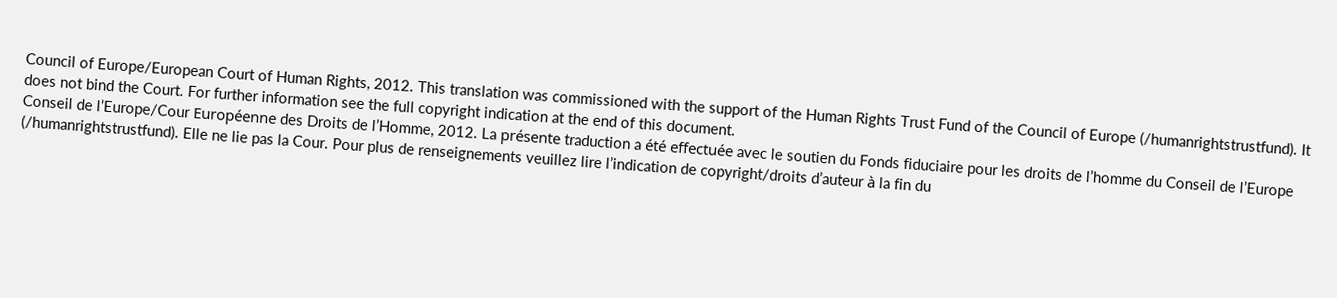Council of Europe/European Court of Human Rights, 2012. This translation was commissioned with the support of the Human Rights Trust Fund of the Council of Europe (/humanrightstrustfund). It does not bind the Court. For further information see the full copyright indication at the end of this document.
Conseil de l’Europe/Cour Européenne des Droits de l’Homme, 2012. La présente traduction a été effectuée avec le soutien du Fonds fiduciaire pour les droits de l’homme du Conseil de l’Europe (/humanrightstrustfund). Elle ne lie pas la Cour. Pour plus de renseignements veuillez lire l’indication de copyright/droits d’auteur à la fin du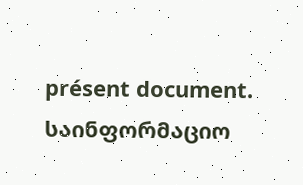présent document.
საინფორმაციო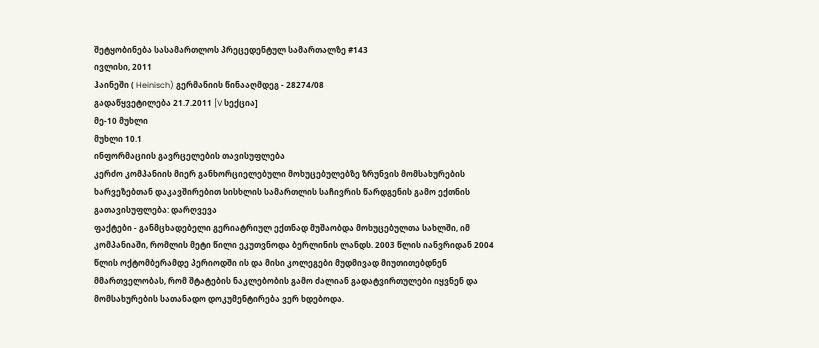შეტყობინება სასამართლოს პრეცედენტულ სამართალზე #143
ივლისი, 2011
ჰაინეში ( Heinisch) გერმანიის წინააღმდეგ - 28274/08
გადაწყვეტილება 21.7.2011 [V სექცია]
მე-10 მუხლი
მუხლი 10.1
ინფორმაციის გავრცელების თავისუფლება
კერძო კომპანიის მიერ განხორციელებული მოხუცებულებზე ზრუნვის მომსახურების ხარვეზებთან დაკავშირებით სისხლის სამართლის საჩივრის წარდგენის გამო ექთნის გათავისუფლება: დარღვევა
ფაქტები - განმცხადებელი გერიატრიულ ექთნად მუშაობდა მოხუცებულთა სახლში, იმ კომპანიაში, რომლის მეტი წილი ეკუთვნოდა ბერლინის ლანდს. 2003 წლის იანვრიდან 2004 წლის ოქტომბერამდე პერიოდში ის და მისი კოლეგები მუდმივად მიუთითებდნენ მმართველობას, რომ შტატების ნაკლებობის გამო ძალიან გადატვირთულები იყვნენ და მომსახურების სათანადო დოკუმენტირება ვერ ხდებოდა.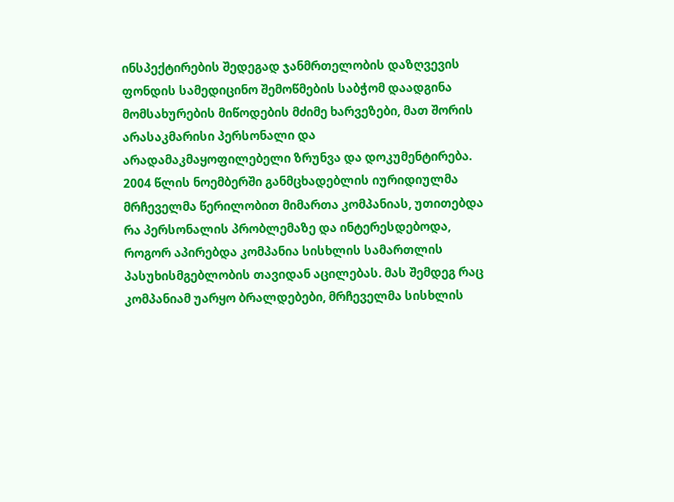ინსპექტირების შედეგად ჯანმრთელობის დაზღვევის ფონდის სამედიცინო შემოწმების საბჭომ დაადგინა მომსახურების მიწოდების მძიმე ხარვეზები, მათ შორის არასაკმარისი პერსონალი და არადამაკმაყოფილებელი ზრუნვა და დოკუმენტირება. 2004 წლის ნოემბერში განმცხადებლის იურიდიულმა მრჩეველმა წერილობით მიმართა კომპანიას, უთითებდა რა პერსონალის პრობლემაზე და ინტერესდებოდა, როგორ აპირებდა კომპანია სისხლის სამართლის პასუხისმგებლობის თავიდან აცილებას. მას შემდეგ რაც კომპანიამ უარყო ბრალდებები, მრჩეველმა სისხლის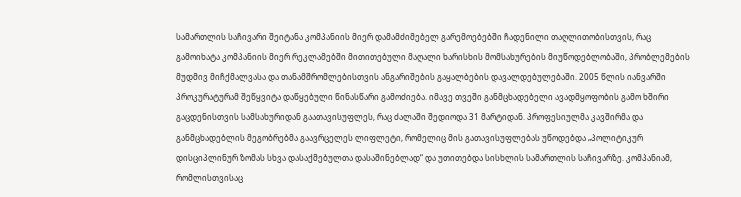სამართლის საჩივარი შეიტანა კომპანიის მიერ დამამძიმებელ გარემოებებში ჩადენილი თაღლითობისთვის, რაც გამოიხატა კომპანიის მიერ რეკლამებში მითითებული მაღალი ხარისხის მომსახურების მიუწოდებლობაში, პრობლემების მუდმივ მიჩქმალვასა და თანამშრომლებისთვის ანგარიშების გაყალბების დავალდებულებაში. 2005 წლის იანვარში პროკურატურამ შეწყვიტა დაწყებული წინასწარი გამოძიება. იმავე თვეში განმცხადებელი ავადმყოფობის გამო ხშირი გაცდენისთვის სამსახურიდან გაათავისუფლეს, რაც ძალაში შედიოდა 31 მარტიდან. პროფესიულმა კავშირმა და განმცხადებლის მეგობრებმა გაავრცელეს ლიფლეტი, რომელიც მის გათავისუფლებას უწოდებდა „პოლიტიკურ დისციპლინურ ზომას სხვა დასაქმებულთა დასაშინებლად“ და უთითებდა სისხლის სამართლის საჩივარზე. კომპანიამ, რომლისთვისაც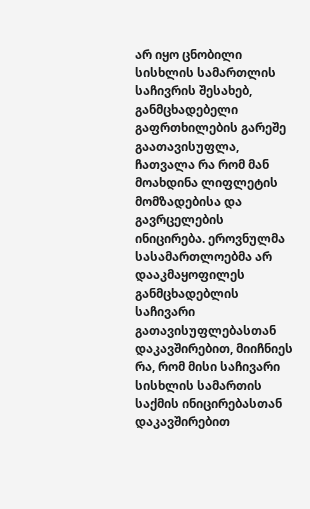არ იყო ცნობილი სისხლის სამართლის საჩივრის შესახებ, განმცხადებელი გაფრთხილების გარეშე გაათავისუფლა, ჩათვალა რა რომ მან მოახდინა ლიფლეტის მომზადებისა და გავრცელების ინიცირება. ეროვნულმა სასამართლოებმა არ დააკმაყოფილეს განმცხადებლის საჩივარი გათავისუფლებასთან დაკავშირებით, მიიჩნიეს რა, რომ მისი საჩივარი სისხლის სამართის საქმის ინიცირებასთან დაკავშირებით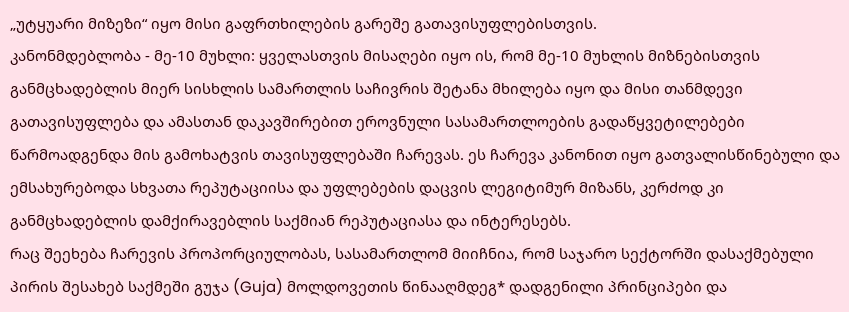„უტყუარი მიზეზი“ იყო მისი გაფრთხილების გარეშე გათავისუფლებისთვის.
კანონმდებლობა - მე-10 მუხლი: ყველასთვის მისაღები იყო ის, რომ მე-10 მუხლის მიზნებისთვის განმცხადებლის მიერ სისხლის სამართლის საჩივრის შეტანა მხილება იყო და მისი თანმდევი გათავისუფლება და ამასთან დაკავშირებით ეროვნული სასამართლოების გადაწყვეტილებები წარმოადგენდა მის გამოხატვის თავისუფლებაში ჩარევას. ეს ჩარევა კანონით იყო გათვალისწინებული და ემსახურებოდა სხვათა რეპუტაციისა და უფლებების დაცვის ლეგიტიმურ მიზანს, კერძოდ კი განმცხადებლის დამქირავებლის საქმიან რეპუტაციასა და ინტერესებს.
რაც შეეხება ჩარევის პროპორციულობას, სასამართლომ მიიჩნია, რომ საჯარო სექტორში დასაქმებული პირის შესახებ საქმეში გუჯა (Guja) მოლდოვეთის წინააღმდეგ* დადგენილი პრინციპები და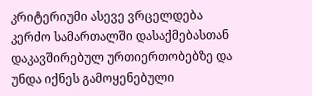კრიტერიუმი ასევე ვრცელდება კერძო სამართალში დასაქმებასთან დაკავშირებულ ურთიერთობებზე და უნდა იქნეს გამოყენებული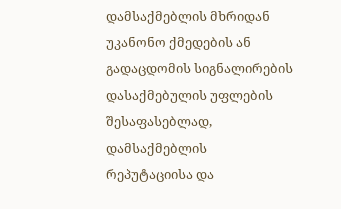დამსაქმებლის მხრიდან უკანონო ქმედების ან გადაცდომის სიგნალირების დასაქმებულის უფლების შესაფასებლად, დამსაქმებლის რეპუტაციისა და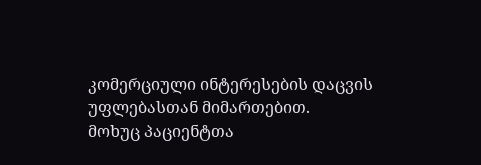კომერციული ინტერესების დაცვის უფლებასთან მიმართებით.
მოხუც პაციენტთა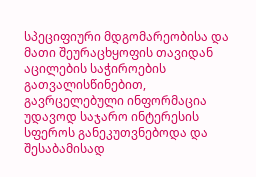სპეციფიური მდგომარეობისა და მათი შეურაცხყოფის თავიდან აცილების საჭიროების გათვალისწინებით, გავრცელებული ინფორმაცია უდავოდ საჯარო ინტერესის სფეროს განეკუთვნებოდა და შესაბამისად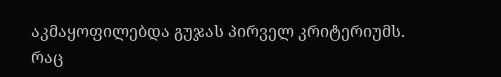აკმაყოფილებდა გუჯას პირველ კრიტერიუმს. რაც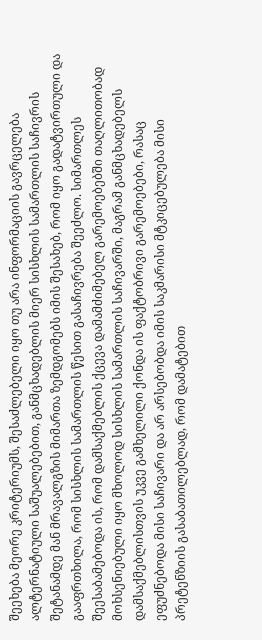შეეხება მეორე კრიტერიუმს, შესაძლებელი იყო თუ არა ინფორმაციის გავრცელება ალტერნატიული საშუალებებით, განმცხადებლის მიერ სისხლის სამართლის საჩივრის შეტანამდე მან მრავალგზის მიმართა ზემდგომებს იმის შესახებ, რომ იყო გადატვირთული და გააფრთხილა, რომ სისხლის სამართლის წესით გასაჩივრება შეეძლო. სიმართლეს შეესაბამებოდა ის, რომ დამსაქმებლის ქცევა დამამძიმებელ გარემოებებში თაღლითობად მოხსენიებული იყო მხოლოდ სისხლის სამართლის საჩივარში, მაგრამ განმცხადებელს დამსაქმებლისთვის უკვე გამხელილი ქონდა ის ფაქტობრივი გარემოებები, რასაც ეფუძნებოდა მისი საჩივარი და არ არსებობდა იმის საკმარისი მტკიცებულება მისი პრეტენზიის გასაბათილებლად, რომ დამატებით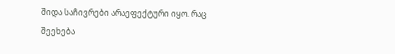შიდა საჩივრები არაეფექტური იყო. რაც შეეხება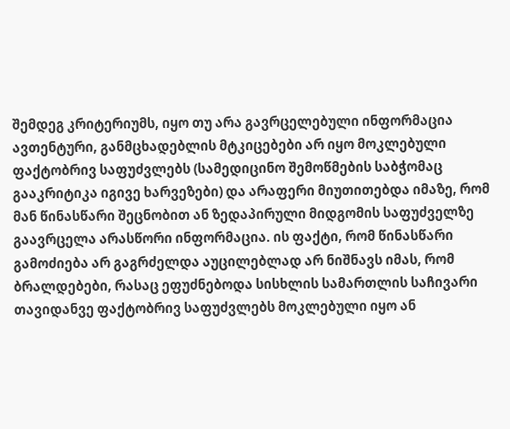შემდეგ კრიტერიუმს, იყო თუ არა გავრცელებული ინფორმაცია ავთენტური, განმცხადებლის მტკიცებები არ იყო მოკლებული ფაქტობრივ საფუძვლებს (სამედიცინო შემოწმების საბჭომაც გააკრიტიკა იგივე ხარვეზები) და არაფერი მიუთითებდა იმაზე, რომ მან წინასწარი შეცნობით ან ზედაპირული მიდგომის საფუძველზე გაავრცელა არასწორი ინფორმაცია. ის ფაქტი, რომ წინასწარი გამოძიება არ გაგრძელდა აუცილებლად არ ნიშნავს იმას, რომ ბრალდებები, რასაც ეფუძნებოდა სისხლის სამართლის საჩივარი თავიდანვე ფაქტობრივ საფუძვლებს მოკლებული იყო ან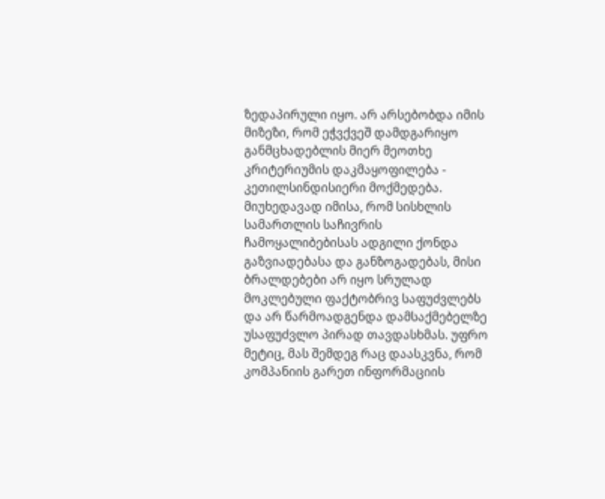ზედაპირული იყო. არ არსებობდა იმის მიზეზი, რომ ეჭვქვეშ დამდგარიყო განმცხადებლის მიერ მეოთხე კრიტერიუმის დაკმაყოფილება - კეთილსინდისიერი მოქმედება. მიუხედავად იმისა, რომ სისხლის სამართლის საჩივრის ჩამოყალიბებისას ადგილი ქონდა გაზვიადებასა და განზოგადებას, მისი ბრალდებები არ იყო სრულად მოკლებული ფაქტობრივ საფუძვლებს და არ წარმოადგენდა დამსაქმებელზე უსაფუძვლო პირად თავდასხმას. უფრო მეტიც, მას შემდეგ რაც დაასკვნა, რომ კომპანიის გარეთ ინფორმაციის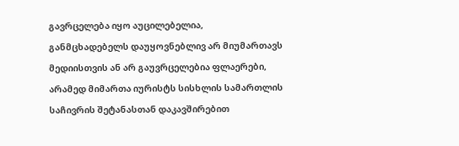გავრცელება იყო აუცილებელია, განმცხადებელს დაუყოვნებლივ არ მიუმართავს მედიისთვის ან არ გაუვრცელებია ფლაერები, არამედ მიმართა იურისტს სისხლის სამართლის საჩივრის შეტანასთან დაკავშირებით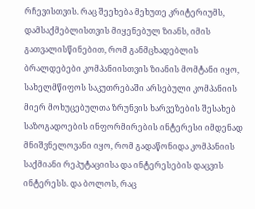რჩევისთვის. რაც შეეხება მეხუთე კრიტერიუმს, დამსაქმებლისთვის მიყენებულ ზიანს, იმის გათვალისწინებით, რომ განმცხადებლის ბრალდებები კომპანიისთვის ზიანის მომტანი იყო, სახელმწიფოს საკუთრებაში არსებული კომპანიის მიერ მოხუცებულთა ზრუნვის ხარვეზების შესახებ საზოგადოების ინფორმირების ინტერესი იმდენად მნიშვნელოვანი იყო, რომ გადაწონიდა კომპანიის საქმიანი რეპუტაციისა და ინტერესების დაცვის ინტერესს. და ბოლოს, რაც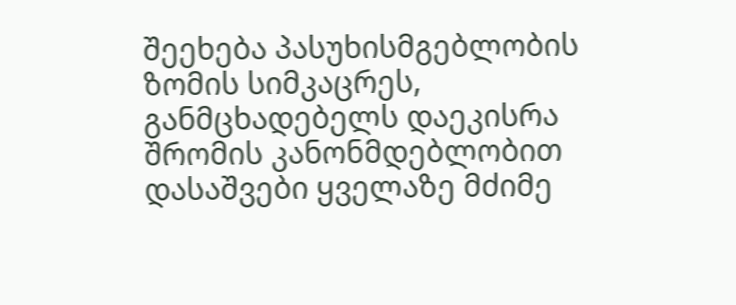შეეხება პასუხისმგებლობის ზომის სიმკაცრეს, განმცხადებელს დაეკისრა შრომის კანონმდებლობით დასაშვები ყველაზე მძიმე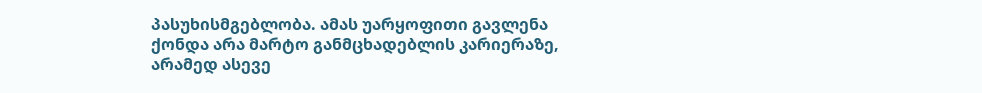პასუხისმგებლობა. ამას უარყოფითი გავლენა ქონდა არა მარტო განმცხადებლის კარიერაზე, არამედ ასევე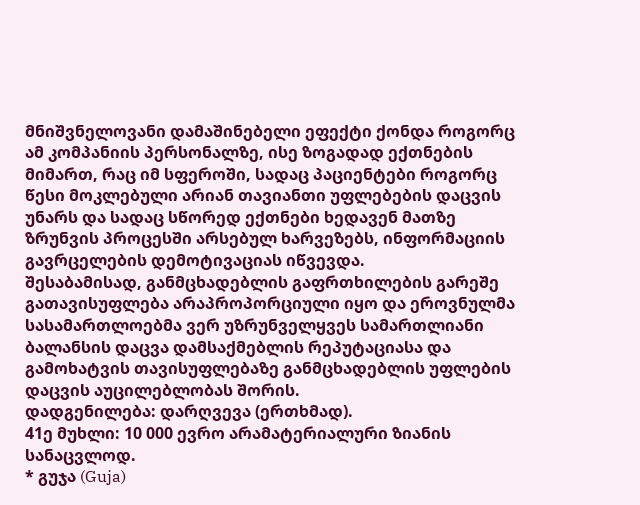მნიშვნელოვანი დამაშინებელი ეფექტი ქონდა როგორც ამ კომპანიის პერსონალზე, ისე ზოგადად ექთნების მიმართ, რაც იმ სფეროში, სადაც პაციენტები როგორც წესი მოკლებული არიან თავიანთი უფლებების დაცვის უნარს და სადაც სწორედ ექთნები ხედავენ მათზე ზრუნვის პროცესში არსებულ ხარვეზებს, ინფორმაციის გავრცელების დემოტივაციას იწვევდა.
შესაბამისად, განმცხადებლის გაფრთხილების გარეშე გათავისუფლება არაპროპორციული იყო და ეროვნულმა სასამართლოებმა ვერ უზრუნველყვეს სამართლიანი ბალანსის დაცვა დამსაქმებლის რეპუტაციასა და გამოხატვის თავისუფლებაზე განმცხადებლის უფლების დაცვის აუცილებლობას შორის.
დადგენილება: დარღვევა (ერთხმად).
41ე მუხლი: 10 000 ევრო არამატერიალური ზიანის სანაცვლოდ.
* გუჯა (Guja)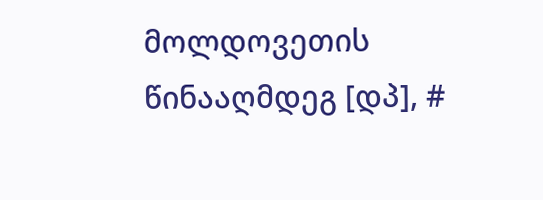მოლდოვეთის წინააღმდეგ [დპ], #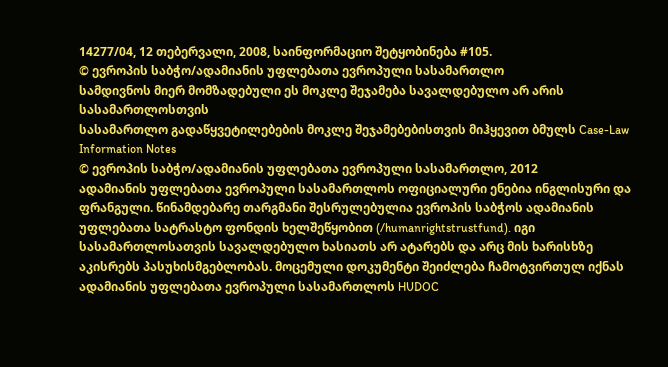14277/04, 12 თებერვალი, 2008, საინფორმაციო შეტყობინება #105.
© ევროპის საბჭო/ადამიანის უფლებათა ევროპული სასამართლო
სამდივნოს მიერ მომზადებული ეს მოკლე შეჯამება სავალდებულო არ არის სასამართლოსთვის
სასამართლო გადაწყვეტილებების მოკლე შეჯამებებისთვის მიჰყევით ბმულს Case-Law Information Notes
© ევროპის საბჭო/ადამიანის უფლებათა ევროპული სასამართლო, 2012
ადამიანის უფლებათა ევროპული სასამართლოს ოფიციალური ენებია ინგლისური და ფრანგული. წინამდებარე თარგმანი შესრულებულია ევროპის საბჭოს ადამიანის უფლებათა სატრასტო ფონდის ხელშეწყობით (/humanrightstrustfund). იგი სასამართლოსათვის სავალდებულო ხასიათს არ ატარებს და არც მის ხარისხზე აკისრებს პასუხისმგებლობას. მოცემული დოკუმენტი შეიძლება ჩამოტვირთულ იქნას ადამიანის უფლებათა ევროპული სასამართლოს HUDOC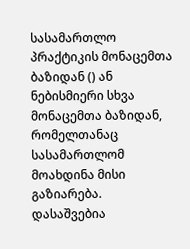სასამართლო პრაქტიკის მონაცემთა ბაზიდან () ან ნებისმიერი სხვა მონაცემთა ბაზიდან, რომელთანაც სასამართლომ მოახდინა მისი გაზიარება. დასაშვებია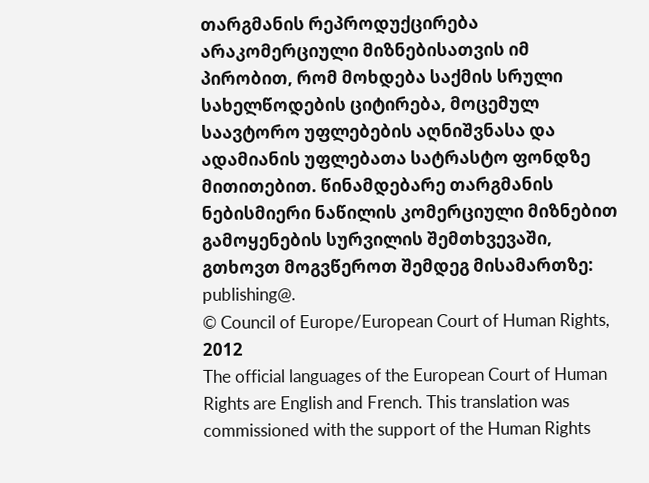თარგმანის რეპროდუქცირება არაკომერციული მიზნებისათვის იმ პირობით, რომ მოხდება საქმის სრული სახელწოდების ციტირება, მოცემულ საავტორო უფლებების აღნიშვნასა და ადამიანის უფლებათა სატრასტო ფონდზე მითითებით. წინამდებარე თარგმანის ნებისმიერი ნაწილის კომერციული მიზნებით გამოყენების სურვილის შემთხვევაში, გთხოვთ მოგვწეროთ შემდეგ მისამართზე: publishing@.
© Council of Europe/European Court of Human Rights, 2012
The official languages of the European Court of Human Rights are English and French. This translation was commissioned with the support of the Human Rights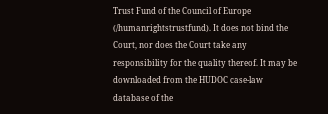Trust Fund of the Council of Europe (/humanrightstrustfund). It does not bind the Court, nor does the Court take any responsibility for the quality thereof. It may be downloaded from the HUDOC case-law database of the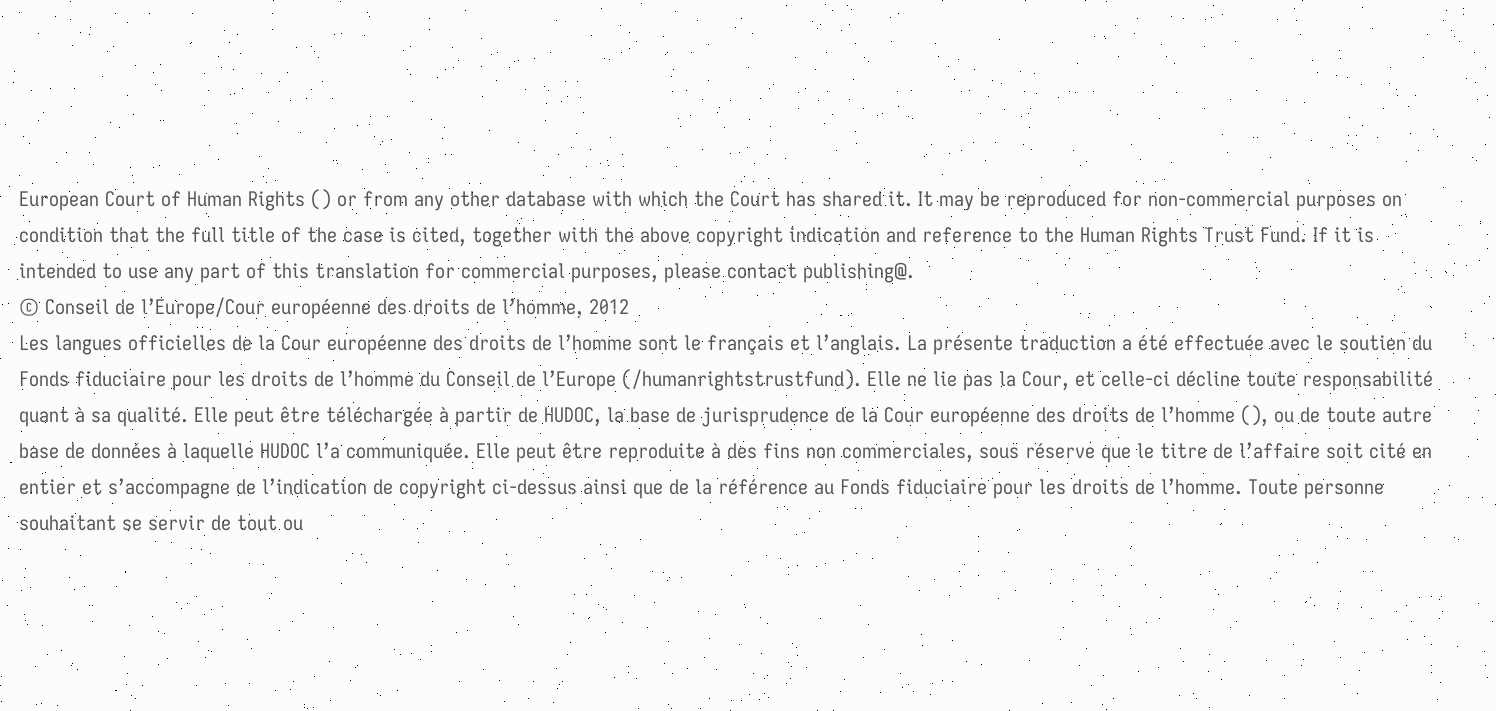European Court of Human Rights () or from any other database with which the Court has shared it. It may be reproduced for non-commercial purposes on condition that the full title of the case is cited, together with the above copyright indication and reference to the Human Rights Trust Fund. If it is intended to use any part of this translation for commercial purposes, please contact publishing@.
© Conseil de l’Europe/Cour européenne des droits de l’homme, 2012
Les langues officielles de la Cour européenne des droits de l’homme sont le français et l’anglais. La présente traduction a été effectuée avec le soutien du Fonds fiduciaire pour les droits de l’homme du Conseil de l’Europe (/humanrightstrustfund). Elle ne lie pas la Cour, et celle-ci décline toute responsabilité quant à sa qualité. Elle peut être téléchargée à partir de HUDOC, la base de jurisprudence de la Cour européenne des droits de l’homme (), ou de toute autre base de données à laquelle HUDOC l’a communiquée. Elle peut être reproduite à des fins non commerciales, sous réserve que le titre de l’affaire soit cité en entier et s’accompagne de l’indication de copyright ci-dessus ainsi que de la référence au Fonds fiduciaire pour les droits de l’homme. Toute personne souhaitant se servir de tout ou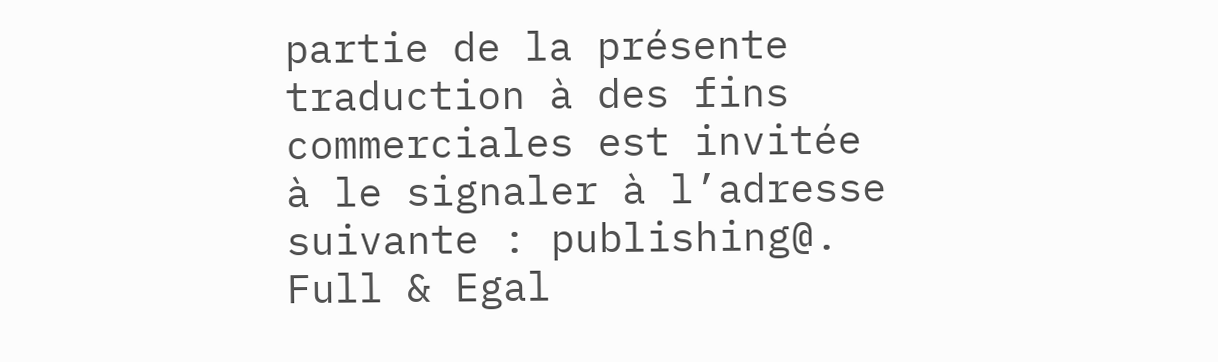partie de la présente traduction à des fins commerciales est invitée à le signaler à l’adresse suivante : publishing@.
Full & Egal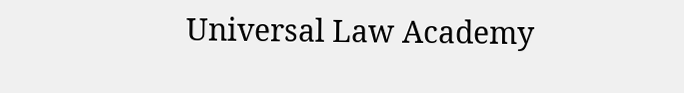Universal Law Academy